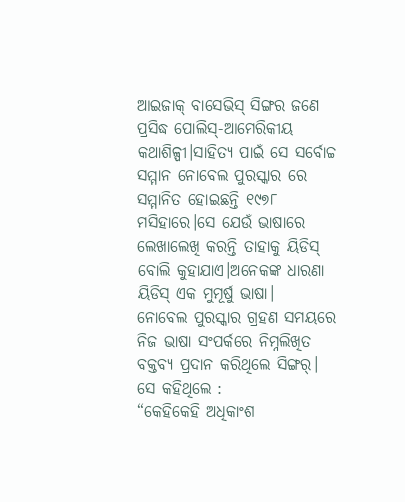ଆଇଜାକ୍ ବାସେଭିସ୍ ସିଙ୍ଗର ଜଣେ ପ୍ରସିଦ୍ଧ ପୋଲିସ୍-ଆମେରିକୀୟ କଥାଶିଳ୍ପୀ।ସାହିତ୍ୟ ପାଇଁ ସେ ସର୍ବୋଚ୍ଚ ସମ୍ମାନ ନୋବେଲ ପୁରସ୍କାର ରେ ସମ୍ମାନିତ ହୋଇଛନ୍ତି ୧୯୭୮ ମସିହାରେ।ସେ ଯେଉଁ ଭାଷାରେ ଲେଖାଲେଖି କରନ୍ତି ତାହାକୁ ୟିଡିସ୍ ବୋଲି କୁହାଯାଏ।ଅନେକଙ୍କ ଧାରଣା ୟିଡିସ୍ ଏକ ମୁମୂର୍ଷୁ ଭାଷା।
ନୋବେଲ ପୁରସ୍କାର ଗ୍ରହଣ ସମୟରେ ନିଜ ଭାଷା ସଂପର୍କରେ ନିମ୍ନଲିଖିତ ବକ୍ତବ୍ୟ ପ୍ରଦାନ କରିଥିଲେ ସିଙ୍ଗର୍।
ସେ କହିଥିଲେ :
“କେହିକେହି ଅଧିକାଂଶ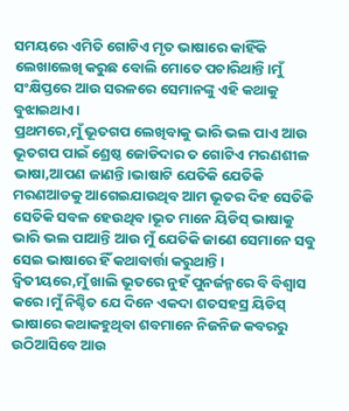ସମୟରେ ଏମିତି ଗୋଟିଏ ମୃତ ଭାଷାରେ କାହିଁକି ଲେଖାଲେଖି କରୁଛ ବୋଲି ମୋତେ ପଚାରିଥାନ୍ତି।ମୁଁ ସଂକ୍ଷିପ୍ତରେ ଆଉ ସରଳରେ ସେମାନଙ୍କୁ ଏହି କଥାକୁ ବୁଝାଇଥାଏ।
ପ୍ରଥମରେ,ମୁଁ ଭୂତଗପ ଲେଖିବାକୁ ଭାରି ଭଲ ପାଏ ଆଉ ଭୂତଗପ ପାଇଁ ଶ୍ରେଷ୍ଠ ଜୋଡିଦାର ତ ଗୋଟିଏ ମରଣଶୀଳ ଭାଷା,ଆପଣ ଜାଣନ୍ତି।ଭାଷାଟି ଯେତିକି ଯେତିକି ମରଣଆଡକୁ ଆଗେଇଯାଉଥିବ ଆମ ଭୂତର ଦିହ ସେତିକି ସେତିକି ସବଳ ହେଉଥିବ।ଭୂତ ମାନେ ୟିଡିସ୍ ଭାଷାକୁ ଭାରି ଭଲ ପାଆନ୍ତି ଆଉ ମୁଁ ଯେତିକି ଜାଣେ ସେମାନେ ସବୁ ସେଇ ଭାଷାରେ ହିଁ କଥାବାର୍ତ୍ତା କରୁଥାନ୍ତି।
ଦ୍ୱିତୀୟରେ,ମୁଁ ଖାଲି ଭୂତରେ ନୁହଁ ପୁନର୍ଜନ୍ମରେ ବି ବିଶ୍ୱାସ କରେ।ମୁଁ ନିଶ୍ଚିତ ଯେ ଦିନେ ଏକଦା ଶତସହସ୍ର ୟିଡିସ୍ ଭାଷାରେ କଥାକହୁଥିବା ଶବମାନେ ନିଜନିଜ କବରରୁ ଉଠିଆସିବେ ଆଉ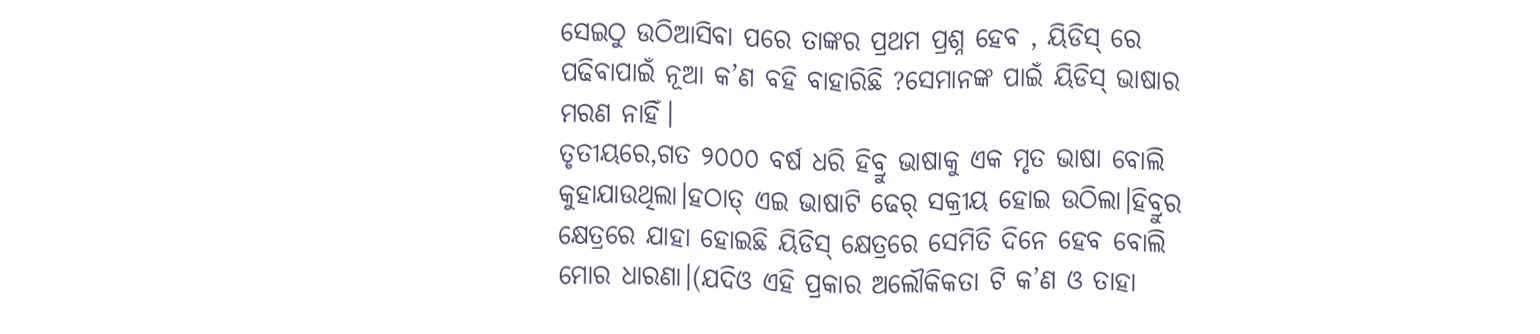ସେଇଠୁ ଉଠିଆସିବା ପରେ ତାଙ୍କର ପ୍ରଥମ ପ୍ରଶ୍ନ ହେବ , ୟିଡିସ୍ ରେ ପଢିବାପାଇଁ ନୂଆ କ’ଣ ବହି ବାହାରିଛି ?ସେମାନଙ୍କ ପାଇଁ ୟିଡିସ୍ ଭାଷାର ମରଣ ନାହିଁ।
ତୃତୀୟରେ,ଗତ ୨୦୦୦ ବର୍ଷ ଧରି ହିବ୍ରୁ ଭାଷାକୁ ଏକ ମୃତ ଭାଷା ବୋଲି କୁହାଯାଉଥିଲା।ହଠାତ୍ ଏଇ ଭାଷାଟି ଢେର୍ ସକ୍ରୀୟ ହୋଇ ଉଠିଲା।ହିବ୍ରୁର କ୍ଷେତ୍ରରେ ଯାହା ହୋଇଛି ୟିଡିସ୍ କ୍ଷେତ୍ରରେ ସେମିତି ଦିନେ ହେବ ବୋଲି ମୋର ଧାରଣା।(ଯଦିଓ ଏହି ପ୍ରକାର ଅଲୌକିକତା ଟି କ’ଣ ଓ ତାହା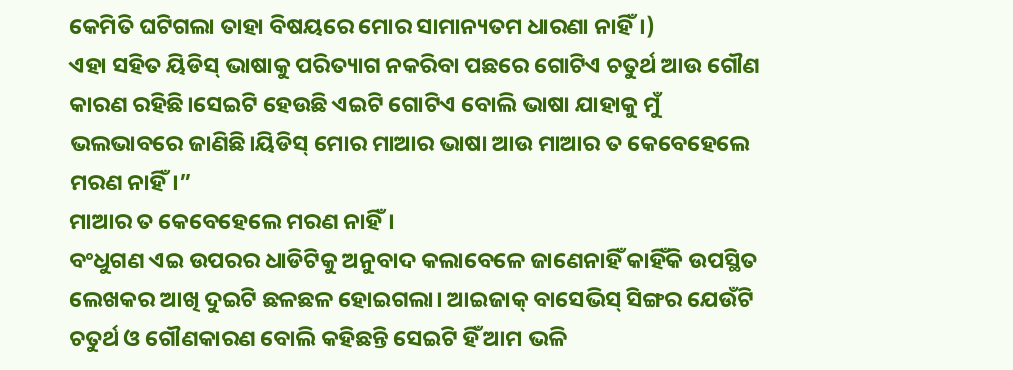କେମିତି ଘଟିଗଲା ତାହା ବିଷୟରେ ମୋର ସାମାନ୍ୟତମ ଧାରଣା ନାହିଁ।)
ଏହା ସହିତ ୟିଡିସ୍ ଭାଷାକୁ ପରିତ୍ୟାଗ ନକରିବା ପଛରେ ଗୋଟିଏ ଚତୁର୍ଥ ଆଉ ଗୌଣ କାରଣ ରହିଛି।ସେଇଟି ହେଉଛି ଏଇଟି ଗୋଟିଏ ବୋଲି ଭାଷା ଯାହାକୁ ମୁଁ ଭଲଭାବରେ ଜାଣିଛି।ୟିଡିସ୍ ମୋର ମାଆର ଭାଷା ଆଉ ମାଆର ତ କେବେହେଲେ ମରଣ ନାହିଁ।”
ମାଆର ତ କେବେହେଲେ ମରଣ ନାହିଁ।
ବଂଧୁଗଣ ଏଇ ଉପରର ଧାଡିଟିକୁ ଅନୁବାଦ କଲାବେଳେ ଜାଣେନାହିଁ କାହିଁକି ଉପସ୍ଥିତ ଲେଖକର ଆଖି ଦୁଇଟି ଛଳଛଳ ହୋଇଗଲା। ଆଇଜାକ୍ ବାସେଭିସ୍ ସିଙ୍ଗର ଯେଉଁଟି ଚତୁର୍ଥ ଓ ଗୌଣକାରଣ ବୋଲି କହିଛନ୍ତି ସେଇଟି ହିଁ ଆମ ଭଳି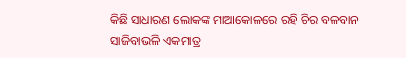କିଛି ସାଧାରଣ ଲୋକଙ୍କ ମାଆକୋଳରେ ରହି ଚିର ବଳବାନ ସାଜିବାଭଳି ଏକମାତ୍ର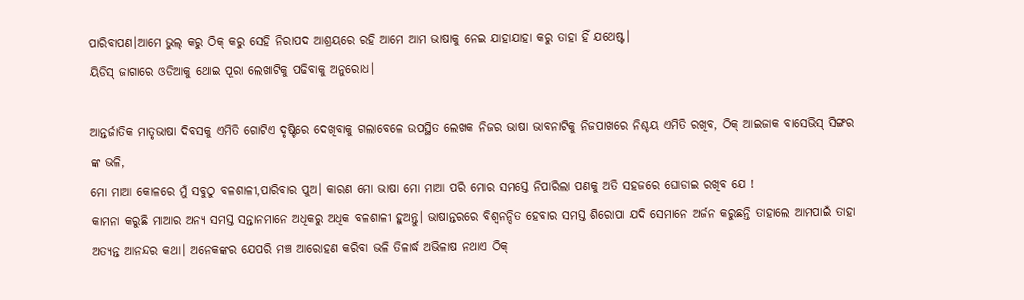ପାରିବାପଣ।ଆମେ ଭୁଲ୍ କରୁ ଠିକ୍ କରୁ ସେହି ନିରାପଦ ଆଶ୍ରୟରେ ରହି ଆମେ ଆମ ଭାଷାକୁ ନେଇ ଯାହାଯାହା କରୁ ତାହା ହିଁ ଯଥେଷ୍ଟ।
ୟିଡିସ୍ ଜାଗାରେ ଓଡିଆକୁ ଥୋଇ ପୂରା ଲେଖାଟିକୁ ପଢିବାକୁ ଅନୁରୋଧ।

ଆନ୍ତର୍ଜାତିକ ମାତୃଭାଷା ଦିବସକୁ ଏମିତି ଗୋଟିଏ ଦୃଷ୍ଟିରେ ଦେଖିବାକୁ ଗଲାବେଳେ ଉପସ୍ଥିତ ଲେଖକ ନିଜର ଭାଷା ଭାବନାଟିକୁ ନିଜପାଖରେ ନିଶ୍ଚୟ ଏମିତି ରଖିବ, ଠିକ୍ ଆଇଜାକ ବାସେଭିସ୍ ସିଙ୍ଗର ଙ୍କ ଭଳି,
ମୋ ମାଆ କୋଳରେ ମୁଁ ସବୁଠୁ ବଳଶାଳୀ,ପାରିବାର ପୁଅ। କାରଣ ମୋ ଭାଷା ମୋ ମାଆ ପରି ମୋର ସମସ୍ତେ ନିପାରିଲା ପଣକୁ ଅତି ସହଜରେ ଘୋଡାଇ ରଖିବ ଯେ !
କାମନା କରୁଛି ମାଆର ଅନ୍ୟ ସମସ୍ତ ସନ୍ତାନମାନେ ଅଧିକରୁ ଅଧିକ ବଳଶାଳୀ ହୁଅନ୍ତୁ। ଭାଷାନ୍ତରରେ ବିଶ୍ୱନନ୍ଦିତ ହେବାର ସମସ୍ତ ଶିରୋପା ଯଦି ସେମାନେ ଅର୍ଜନ କରୁଛନ୍ତି ତାହାଲେ ଆମପାଇଁ ତାହା ଅତ୍ୟନ୍ତ ଆନନ୍ଦର କଥା। ଅନେକଙ୍କର ଯେପରି ମଞ୍ଚ ଆରୋହଣ କରିବା ଭଳି ତିଳାର୍ଦ୍ଧ ଅଭିଳାଷ ନଥାଏ ଠିକ୍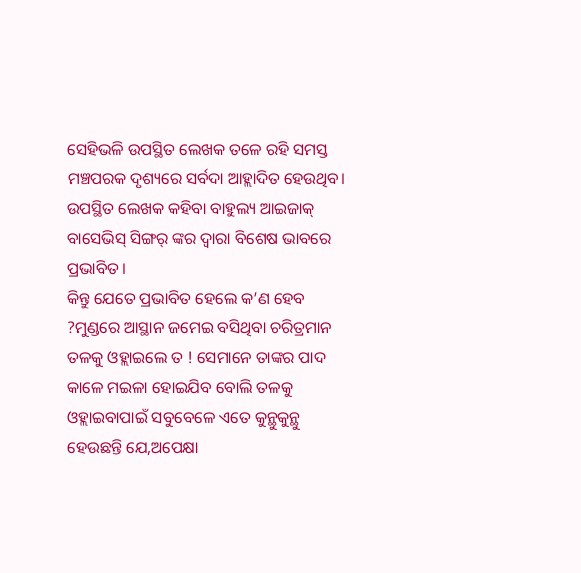ସେହିଭଳି ଉପସ୍ଥିତ ଲେଖକ ତଳେ ରହି ସମସ୍ତ ମଞ୍ଚପରକ ଦୃଶ୍ୟରେ ସର୍ବଦା ଆହ୍ଲାଦିତ ହେଉଥିବ।
ଉପସ୍ଥିତ ଲେଖକ କହିବା ବାହୁଲ୍ୟ ଆଇଜାକ୍ ବାସେଭିସ୍ ସିଙ୍ଗର୍ ଙ୍କର ଦ୍ୱାରା ବିଶେଷ ଭାବରେ ପ୍ରଭାବିତ।
କିନ୍ତୁ ଯେତେ ପ୍ରଭାବିତ ହେଲେ କ’ଣ ହେବ ?ମୁଣ୍ଡରେ ଆସ୍ଥାନ ଜମେଇ ବସିଥିବା ଚରିତ୍ରମାନ ତଳକୁ ଓହ୍ଲାଇଲେ ତ ! ସେମାନେ ତାଙ୍କର ପାଦ କାଳେ ମଇଳା ହୋଇଯିବ ବୋଲି ତଳକୁ ଓହ୍ଲାଇବାପାଇଁ ସବୁବେଳେ ଏତେ କୁନ୍ଥୁକୁନ୍ଥୁ ହେଉଛନ୍ତି ଯେ,ଅପେକ୍ଷା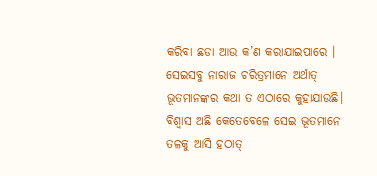କରିବା ଛଡା ଆଉ କ’ଣ କରାଯାଇପାରେ ।
ସେଇସବୁ ନାରାଜ ଚରିତ୍ରମାନେ ଅର୍ଥାତ୍ ଭୂତମାନଙ୍କର କଥା ତ ଏଠାରେ କୁହାଯାଉଛି।
ବିଶ୍ୱାସ ଅଛି କେତେବେଳେ ସେଇ ଭୂତମାନେ ତଳକୁ ଆସି ହଠାତ୍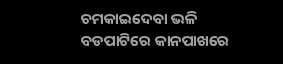ଚମକାଇଦେବା ଭଳି ବଡପାଟିରେ କାନପାଖରେ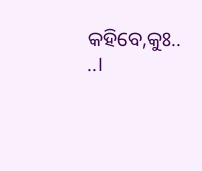କହିବେ,କୁଃ.. ..।